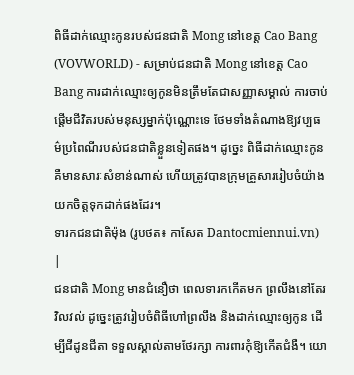ពិធីដាក់ឈ្មោះកូនរបស់ជនជាតិ Mong នៅខេត្ត Cao Bang
(VOVWORLD) - សម្រាប់ជនជាតិ Mong នៅខេត្ត Cao Bang ការដាក់ឈ្មោះឲ្យកូនមិនត្រឹមតែជាសញ្ញាសម្គាល់ ការចាប់ផ្តើមជីវិតរបស់មនុស្សម្នាក់ប៉ុណ្ណោះទេ ថែមទាំងតំណាងឱ្យវប្បធម៌ប្រពៃណីរបស់ជនជាតិខ្លួនទៀតផង។ ដូច្នេះ ពិធីដាក់ឈ្មោះកូនគឺមានសារៈសំខាន់ណាស់ ហើយត្រូវបានក្រុមគ្រួសាររៀបចំយ៉ាងយកចិត្តទុកដាក់ផងដែរ។
ទារកជនជាតិម៉ុង (រូបថត៖ កាសែត Dantocmiennui.vn) |
ជនជាតិ Mong មានជំនឿថា ពេលទារកកើតមក ព្រលឹងនៅតែរវិលវល់ ដូច្នេះត្រូវរៀបចំពិធីហៅព្រលឹង និងដាក់ឈ្មោះឲ្យកូន ដើម្បីជីដូនជីតា ទទួលស្គាល់តាមថែរក្សា ការពារកុំឱ្យកើតជំងឺ។ យោ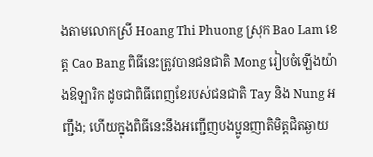ងតាមលោកស្រី Hoang Thi Phuong ស្រុក Bao Lam ខេត្ត Cao Bang ពិធីនេះត្រូវបានជនជាតិ Mong រៀបចំឡើងយ៉ាងឱឡារិក ដូចជាពិធីពេញខែរបស់ជនជាតិ Tay និង Nung អញ្ជឹង; ហើយក្នុងពិធីនេះនឹងអញ្ជើញបងប្អូនញាតិមិត្តជិតឆ្ងាយ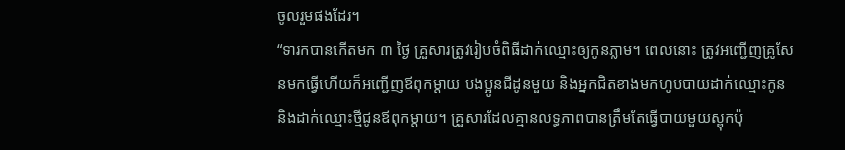ចូលរួមផងដែរ។
“ទារកបានកើតមក ៣ ថ្ងៃ គ្រួសារត្រូវរៀបចំពិធីដាក់ឈ្មោះឲ្យកូនភ្លាម។ ពេលនោះ ត្រូវអញ្ជើញគ្រូសែនមកធ្វើហើយក៏អញ្ជើញឪពុកម្តាយ បងប្អូនជីដូនមួយ និងអ្នកជិតខាងមកហូបបាយដាក់ឈ្មោះកូន និងដាក់ឈ្មោះថ្មីជូនឪពុកម្តាយ។ គ្រួសារដែលគ្មានលទ្ធភាពបានត្រឹមតែធ្វើបាយមួយស្ពុកប៉ុ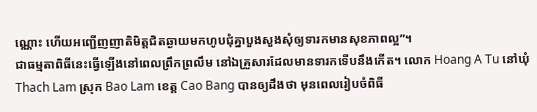ណ្ណោះ ហើយអញ្ជើញញាតិមិត្តជិតឆ្ងាយមកហូបជុំគ្នាបួងសួងសុំឲ្យទារកមានសុខភាពល្អ”។
ជាធម្មតាពិធីនេះធ្វើឡើងនៅពេលព្រឹកព្រលឹម នៅឯគ្រួសារដែលមានទារកទើបនឹងកើត។ លោក Hoang A Tu នៅឃុំ Thach Lam ស្រុក Bao Lam ខេត្ត Cao Bang បានឲ្យដឹងថា មុនពេលរៀបចំពិធី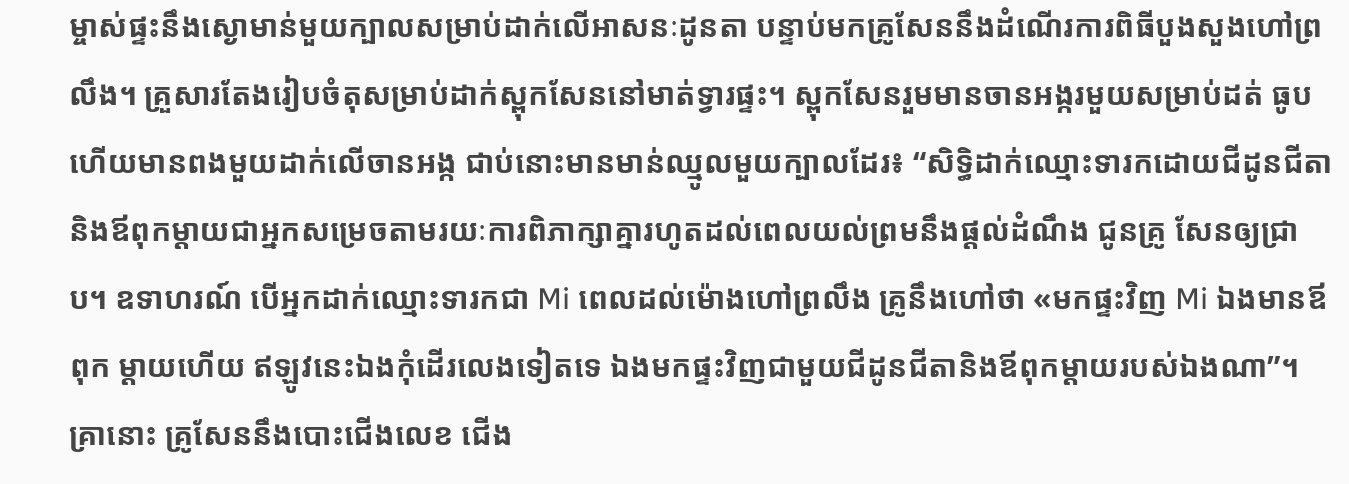ម្ចាស់ផ្ទះនឹងស្ងោមាន់មួយក្បាលសម្រាប់ដាក់លើអាសនៈដូនតា បន្ទាប់មកគ្រូសែននឹងដំណើរការពិធីបួងសួងហៅព្រលឹង។ គ្រួសារតែងរៀបចំតុសម្រាប់ដាក់ស្ពុកសែននៅមាត់ទ្វារផ្ទះ។ ស្ពុកសែនរួមមានចានអង្ករមួយសម្រាប់ដត់ ធូប ហើយមានពងមួយដាក់លើចានអង្ក ជាប់នោះមានមាន់ឈ្មូលមួយក្បាលដែរ៖ “សិទ្ធិដាក់ឈ្មោះទារកដោយជីដូនជីតា និងឪពុកម្តាយជាអ្នកសម្រេចតាមរយៈការពិភាក្សាគ្នារហូតដល់ពេលយល់ព្រមនឹងផ្តល់ដំណឹង ជូនគ្រូ សែនឲ្យជ្រាប។ ឧទាហរណ៍ បើអ្នកដាក់ឈ្មោះទារកជា Mi ពេលដល់ម៉ោងហៅព្រលឹង គ្រូនឹងហៅថា «មកផ្ទះវិញ Mi ឯងមានឪពុក ម្តាយហើយ ឥឡូវនេះឯងកុំដើរលេងទៀតទេ ឯងមកផ្ទះវិញជាមួយជីដូនជីតានិងឪពុកម្តាយរបស់ឯងណា”។ គ្រានោះ គ្រូសែននឹងបោះជើងលេខ ជើង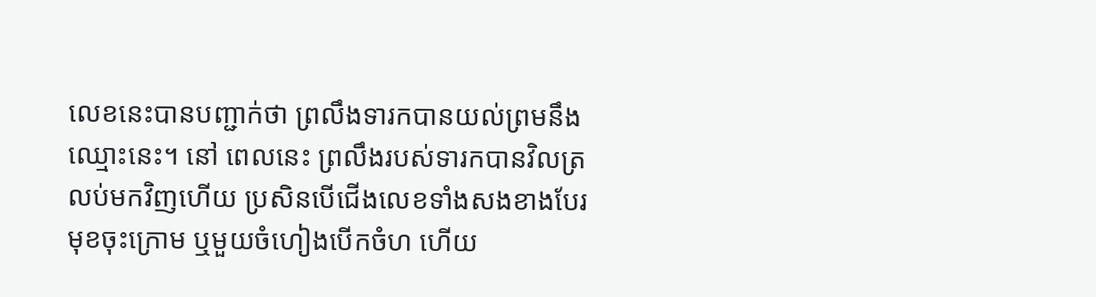លេខនេះបានបញ្ជាក់ថា ព្រលឹងទារកបានយល់ព្រមនឹងឈ្មោះនេះ។ នៅ ពេលនេះ ព្រលឹងរបស់ទារកបានវិលត្រលប់មកវិញហើយ ប្រសិនបើជើងលេខទាំងសងខាងបែរមុខចុះក្រោម ឬមួយចំហៀងបើកចំហ ហើយ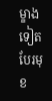ម្ខាងទៀតបែរមុខ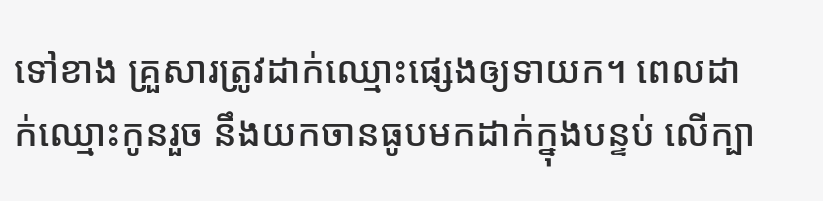ទៅខាង គ្រួសារត្រូវដាក់ឈ្មោះផ្សេងឲ្យទាយក។ ពេលដាក់ឈ្មោះកូនរួច នឹងយកចានធូបមកដាក់ក្នុងបន្ទប់ លើក្បា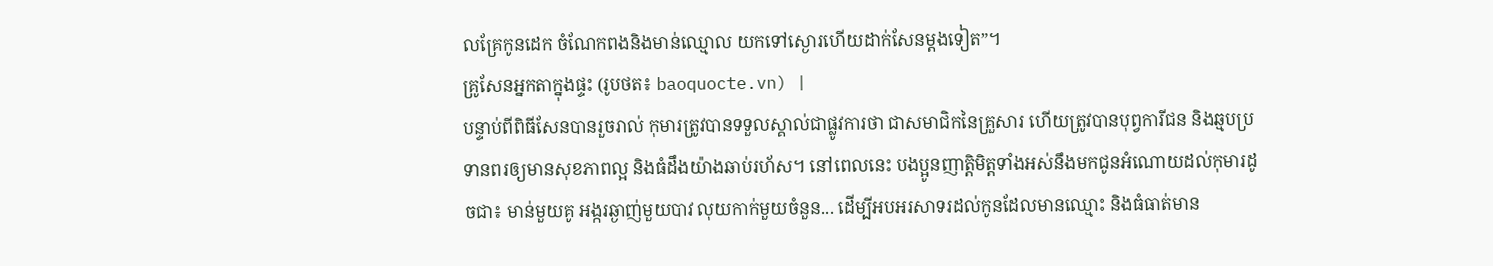លគ្រែកូនដេក ចំណែកពងនិងមាន់ឈ្មោល យកទៅស្ងោរហើយដាក់សែនម្តងទៀត”។
គ្រូសែនអ្នកតាក្នុងផ្ទះ (រូបថត៖ baoquocte.vn) |
បន្ទាប់ពីពិធីសែនបានរួចរាល់ កុមារត្រូវបានទទួលស្គាល់ជាផ្លូវការថា ជាសមាជិកនៃគ្រួសារ ហើយត្រូវបានបុព្វការីជន និងឆ្មបប្រទានពរឲ្យមានសុខភាពល្អ និងធំដឹងយ៉ាងឆាប់រហ័ស។ នៅពេលនេះ បងប្អូនញាត្តិមិត្តទាំងអស់នឹងមកជូនអំណោយដល់កុមារដូចជា៖ មាន់មួយគូ អង្ករឆ្ងាញ់មួយបាវ លុយកាក់មួយចំនួន... ដើម្បីអបអរសាទរដល់កូនដែលមានឈ្មោះ និងធំធាត់មាន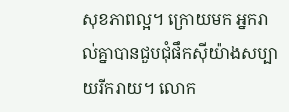សុខភាពល្អ។ ក្រោយមក អ្នករាល់គ្នាបានជួបជុំផឹកស៊ីយ៉ាងសប្បាយរីករាយ។ លោក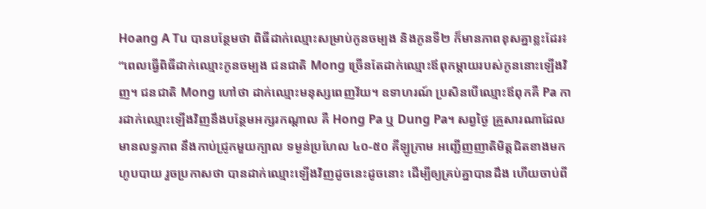Hoang A Tu បានបន្ថែមថា ពិធីដាក់ឈ្មោះសម្រាប់កូនចម្បង និងកូនទី២ ក៏មានភាពខុសគ្នាខ្លះដែរ៖ “ពេលធ្វើពិធីដាក់ឈ្មោះកូនចម្បង ជនជាតិ Mong ច្រើនតែដាក់ឈ្មោះឪពុកម្តាយរបស់កូននោះឡើងវិញ។ ជនជាតិ Mong ហៅថា ដាក់ឈ្មោះមនុស្សពេញវ័យ។ ឧទាហរណ៍ ប្រសិនបើឈ្មោះឪពុកគឺ Pa ការដាក់ឈ្មោះឡើងវិញនឹងបន្ថែមអក្សរកណ្តាល គឺ Hong Pa ឬ Dung Pa។ សព្វថ្ងៃ គ្រួសារណាដែលមានលទ្ធភាព នឹងកាប់ជ្រូកមួយក្បាល ទម្ងន់ប្រហែល ៤០-៥០ គីឡូក្រាម អញ្ជើញញាតិមិត្តជិតខាងមកហូបបាយ រួចប្រកាសថា បានដាក់ឈ្មោះឡើងវិញដូចនេះដូចនោះ ដើម្បីឲ្យគ្រប់គ្នាបានដឹង ហើយចាប់ពី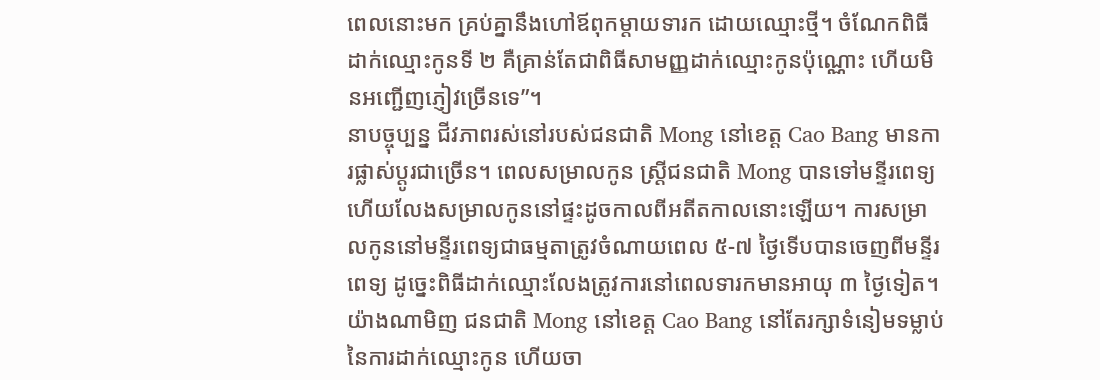ពេលនោះមក គ្រប់គ្នានឹងហៅឪពុកម្តាយទារក ដោយឈ្មោះថ្មី។ ចំណែកពិធីដាក់ឈ្មោះកូនទី ២ គឺគ្រាន់តែជាពិធីសាមញ្ញដាក់ឈ្មោះកូនប៉ុណ្ណោះ ហើយមិនអញ្ជើញភ្ញៀវច្រើនទេ”។
នាបច្ចុប្បន្ន ជីវភាពរស់នៅរបស់ជនជាតិ Mong នៅខេត្ត Cao Bang មានការផ្លាស់ប្តូរជាច្រើន។ ពេលសម្រាលកូន ស្ត្រីជនជាតិ Mong បានទៅមន្ទីរពេទ្យ ហើយលែងសម្រាលកូននៅផ្ទះដូចកាលពីអតីតកាលនោះឡើយ។ ការសម្រាលកូននៅមន្ទីរពេទ្យជាធម្មតាត្រូវចំណាយពេល ៥-៧ ថ្ងៃទើបបានចេញពីមន្ទីរពេទ្យ ដូច្នេះពិធីដាក់ឈ្មោះលែងត្រូវការនៅពេលទារកមានអាយុ ៣ ថ្ងៃទៀត។ យ៉ាងណាមិញ ជនជាតិ Mong នៅខេត្ត Cao Bang នៅតែរក្សាទំនៀមទម្លាប់នៃការដាក់ឈ្មោះកូន ហើយចា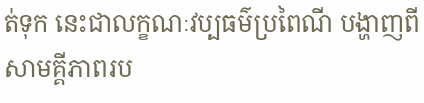ត់ទុក នេះជាលក្ខណៈវប្បធម៌ប្រពៃណី បង្ហាញពីសាមគ្គីភាពរប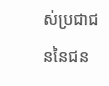ស់ប្រជាជននៃជន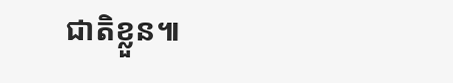ជាតិខ្លួន៕